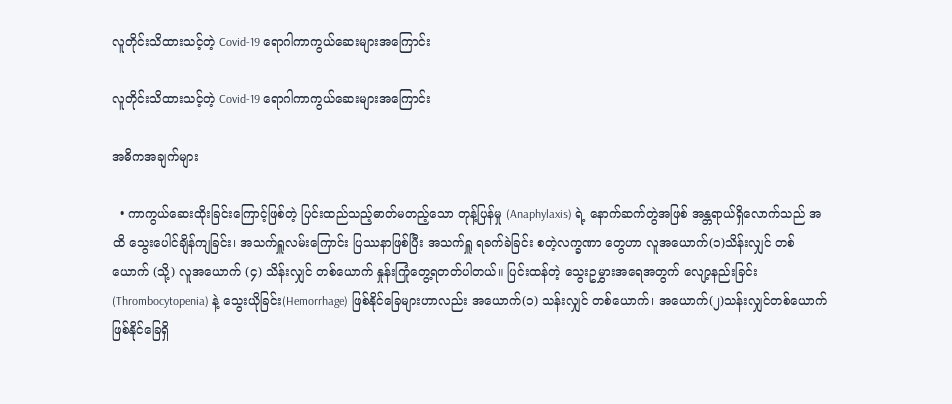လူတိုင်းသိထားသင့်တဲ့ Covid-19 ရောဂါကာကွယ်ဆေးများအကြောင်း

လူတိုင်းသိထားသင့်တဲ့ Covid-19 ရောဂါကာကွယ်ဆေးများအကြောင်း

အဓိကအချက်များ

  • ကာကွယ်ဆေးထိုးခြင်းကြောင့်ဖြစ်တဲ့ ပြင်းထည်သည့်ဓာတ်မတည့်သော တုန့်ပြန်မှု (Anaphylaxis) ရဲ့ နောက်ဆက်တွဲအဖြစ် အန္တရာယ်ရှိလောက်သည် အထိ သွေးပေါင်ချိန်ကျခြင်း၊ အသက်ရှူလမ်းကြောင်း ပြဿနာဖြစ်ပြီး အသက်ရှူ ရခက်ခဲခြင်း စတဲ့လက္ခဏာ တွေဟာ လူအယောက်(၁)သိန်းလျှင် တစ်ယောက် (သို့) လူအယောက် (၄) သိန်းလျှင် တစ်ယောက် နှုန်းကြုံတွေ့ရတတ်ပါတယ်။ ပြင်းထန်တဲ့ သွေးဥမွှားအရေအတွက် လျော့နည်းခြင်း(Thrombocytopenia) နဲ့ သွေးယိုခြင်း(Hemorrhage) ဖြစ်နိုင်ခြေများဟာလည်း အယောက်(၁) သန်းလျှင် တစ်ယောက်၊ အယောက်(၂)သန်းလျှင်တစ်ယောက် ဖြစ်နိုင်ခြေရှိ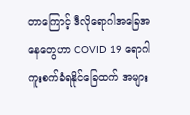တာကြောင့် ဒီလိုရောဂါအခြေအနေတွေဟာ COVID 19 ရောဂါကူးစက်ခံရနိုင်ခြေထက် အများ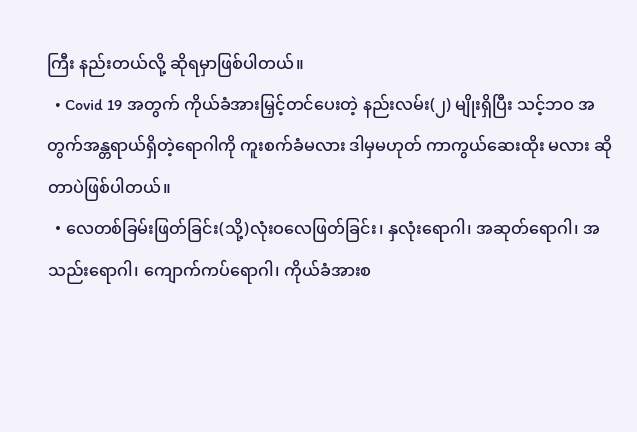ကြီး နည်းတယ်လို့ ဆိုရမှာဖြစ်ပါတယ်။
  • Covid 19 အတွက် ကိုယ်ခံအားမြှင့်တင်ပေးတဲ့ နည်းလမ်း(၂) မျိုးရှိပြီး သင့်ဘဝ အတွက်အန္တရာယ်ရှိတဲ့ရောဂါကို ကူးစက်ခံမလား ဒါမှမဟုတ် ကာကွယ်ဆေးထိုး မလား ဆိုတာပဲဖြစ်ပါတယ်။
  • လေတစ်ခြမ်းဖြတ်ခြင်း(သို့)လုံးဝလေဖြတ်ခြင်း၊ နှလုံးရောဂါ၊ အဆုတ်ရောဂါ၊ အသည်းရောဂါ၊ ကျောက်ကပ်ရောဂါ၊ ကိုယ်ခံအားစ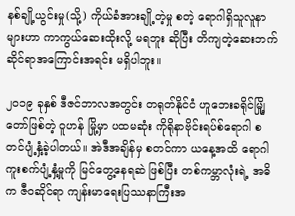နစ်ချို့ယွင်းမှု(သို့) ကိုယ်ခံအားချို့တဲ့မှု စတဲ့ ရောဂါရှိသူလူနာများဟာ ကာကွယ်ဆေးထိုးလို့ မရဘူး ဆိုပြီး တိကျတဲ့ဆေးဘက်ဆိုင်ရာအကြောင်းအရင်း မရှိပါဘူး။

၂၀၁၉ ခုနှစ် ဒီဇင်ဘာလအတွင်း တရုတ်နိုင်ငံ ဟူဘေးခရိုင်မျြို့တော်ဖြစ်တဲ့ ဝူဟန် မြို့မှာ ပထမဆုံး ကိုရိုနာဗိုင်းရပ်စ်ရောဂါ စတင်ပျံ့နှံ့ခဲ့ပါတယ်။ အဲဒီအချိန်မှ စတင်ကာ ယနေ့အထိ ရောဂါကူးစက်ပျံ့နှံ့မှုကို မြင်တွေ့နေရဆဲ ဖြစ်ပြီး တစ်ကမ္ဘာလုံးရဲ့ အဓိက ဇီဝဆိုင်ရာ ကျန်းမာရေးပြဿနာကြီးအ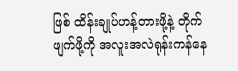ဖြစ် ထိန်းချုပ်ဟန့်တားဖို့နဲ့ တိုက်ဖျက်ဖို့ကို အလူးအလဲရုန်းကန်နေ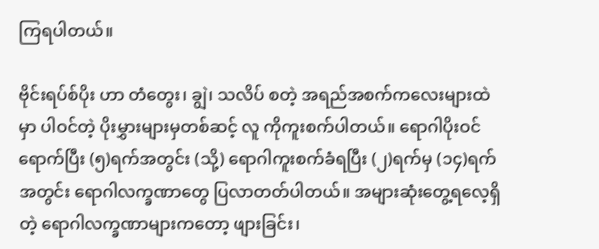ကြရပါတယ်။

ဗိုင်းရပ်စ်ပိုး ဟာ တံတွေး၊ ချွဲ၊ သလိပ် စတဲ့ အရည်အစက်ကလေးများထဲမှာ ပါဝင်တဲ့ ပိုးမွှားများမှတစ်ဆင့် လူ ကိုကူးစက်ပါတယ်။ ရောဂါပိုးဝင်ရောက်ပြီး (၅)ရက်အတွင်း (သို့) ရောဂါကူးစက်ခံရပြီး (၂)ရက်မှ (၁၄)ရက်အတွင်း ရောဂါလက္ခဏာတွေ ပြလာတတ်ပါတယ်။ အများဆုံးတွေ့ရလေ့ရှိတဲ့ ရောဂါလက္ခဏာများကတော့ ဖျားခြင်း၊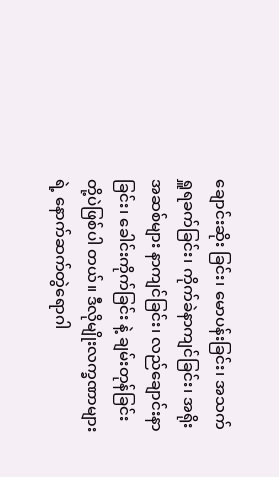ချောင်းဆိုး ခြင်း၊ မောပန်းခြင်း၊ အသက်ရှူရခက်ခြင်း၊ ကိုက်ခဲနာကျင်ခြင်း၊ အရိုးအဆစ်များ နာကျင်ခြင်း၊ လည်ချောင်းနာခြင်း၊ ခေါင်းကိုက်ခြင်း နဲ့ ချမ်းတုန်ခြင်း တို့ပဲဖြစ်ပါ တယ်။ ဒီလိုမျိုးလက္ခဏာများရဲ့ နောက်ဆက်တွဲရောဂါ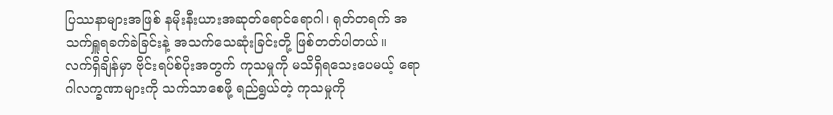ပြဿနာများအဖြစ် နမိုးနီးယားအဆုတ်ရောင်ရောဂါ၊ ရုတ်တရက် အသက်ရှူရခက်ခဲခြင်းနဲ့ အသက်သေဆုံးခြင်းတို့ ဖြစ်တတ်ပါတယ်။  လက်ရှိချိန်မှာ ဗိုင်းရပ်စ်ပိုးအတွက် ကုသမှုကို မသိရှိရသေးပေမယ့် ရောဂါလက္ခဏာများကို သက်သာစေဖို့ ရည်ရွယ်တဲ့ ကုသမှုကို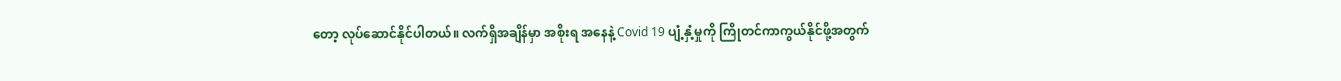တော့ လုပ်ဆောင်နိုင်ပါတယ်။ လက်ရှိအချိန်မှာ အစိုးရ အနေနဲ့ Covid 19 ပျံ့နှံ့မှုကို ကြိုတင်ကာကွယ်နိုင်ဖို့အတွက်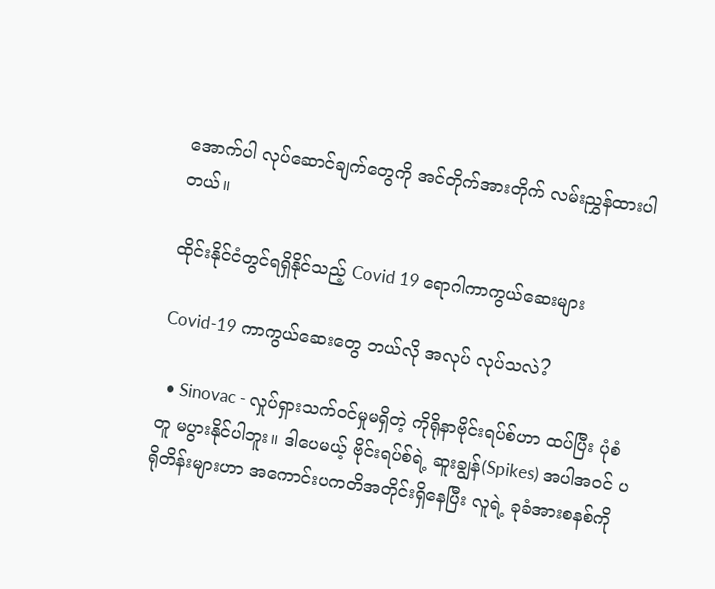အောက်ပါ လုပ်ဆောင်ချက်တွေကို အင်တိုက်အားတိုက် လမ်းညွှန်ထားပါတယ်။

ထိုင်းနိုင်ငံတွင်ရရှိနိုင်သည့် Covid 19 ရောဂါကာကွယ်ဆေးများ

Covid-19 ကာကွယ်ဆေးတွေ ဘယ်လို အလုပ် လုပ်သလဲ?

  • Sinovac - လှုပ်ရှားသက်ဝင်မှုမရှိတဲ့ ကိုရိုနာဗိုင်းရပ်စ်ဟာ ထပ်ပြီး ပုံစံတူ မပွားနိုင်ပါဘူး။ ဒါပေမယ့် ဗိုင်းရပ်စ်ရဲ့ ဆူးချွန်(Spikes) အပါအဝင် ပရိုတိန်းများဟာ အကောင်းပကတိအတိုင်းရှိနေပြီး လူရဲ့ ခုခံအားစနစ်ကို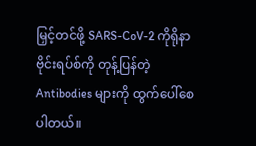မြှင့်တင်ဖို့ SARS-CoV-2 ကိုရိုနာဗိုင်းရပ်စ်ကို တုန့်ပြန်တဲ့ Antibodies များကို ထွက်ပေါ်စေပါတယ်။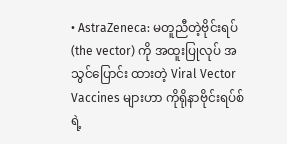• AstraZeneca: မတူညီတဲ့ဗိုင်းရပ်(the vector) ကို အထူးပြုလုပ် အသွင်ပြောင်း ထားတဲ့ Viral Vector Vaccines များဟာ ကိုရိုနာဗိုင်းရပ်စ်ရဲ့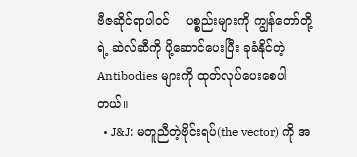ဗီဇဆိုင်ရာပါဝင်    ပစ္စည်းများကို ကျွန်တော်တို့ရဲ့ ဆဲလ်ဆီကို ပို့ဆောင်ပေးပြီး ခုခံနိုင်တဲ့ Antibodies များကို ထုတ်လုပ်ပေးစေပါတယ်။
  • J&J: မတူညီတဲ့ဗိုင်းရပ်(the vector) ကို အ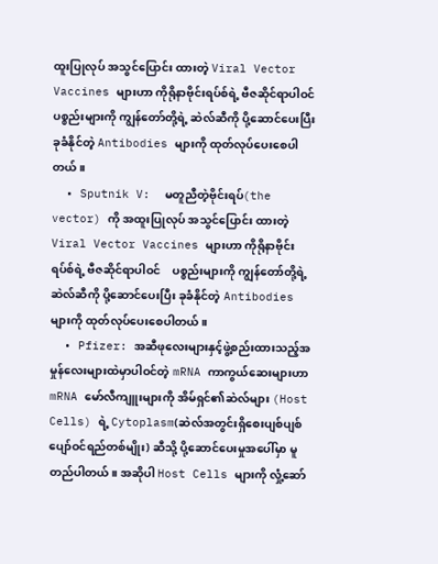ထူးပြုလုပ် အသွင်ပြောင်း ထားတဲ့ Viral Vector Vaccines များဟာ ကိုရိုနာဗိုင်းရပ်စ်ရဲ့ ဗီဇဆိုင်ရာပါဝင်    ပစ္စည်းများကို ကျွန်တော်တို့ရဲ့ ဆဲလ်ဆီကို ပို့ဆောင်ပေးပြီး ခုခံနိုင်တဲ့ Antibodies များကို ထုတ်လုပ်ပေးစေပါတယ်။
  • Sputnik V:  မတူညီတဲ့ဗိုင်းရပ်(the vector) ကို အထူးပြုလုပ် အသွင်ပြောင်း ထားတဲ့ Viral Vector Vaccines များဟာ ကိုရိုနာဗိုင်းရပ်စ်ရဲ့ ဗီဇဆိုင်ရာပါဝင်    ပစ္စည်းများကို ကျွန်တော်တို့ရဲ့ ဆဲလ်ဆီကို ပို့ဆောင်ပေးပြီး ခုခံနိုင်တဲ့ Antibodies များကို ထုတ်လုပ်ပေးစေပါတယ်။
  • Pfizer: အဆီဖုလေးများနှင့်ဖွဲ့စည်းထားသည့်အမှုန်လေးများထဲမှာပါဝင်တဲ့ mRNA ကာကွယ်ဆေးများဟာ mRNA မော်လီကျူးများကို အိမ်ရှင်၏ဆဲလ်များ (Host Cells) ရဲ့ Cytoplasm(ဆဲလ်အတွင်းရှိစေးပျစ်ပျစ်ပျော်ဝင်ရည်တစ်မျိုး) ဆီသို့ ပို့ဆောင်ပေးမှုအပေါ်မှာ မူတည်ပါတယ်။ အဆိုပါ Host Cells များကို လှုံ့ဆော်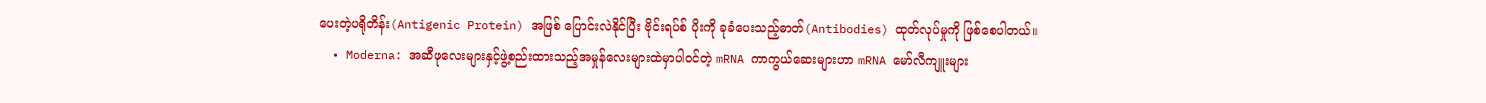ပေးတဲ့ပရိုတိန်း(Antigenic Protein) အဖြစ် ပြောင်းလဲနိုင်ပြီး ဗိုင်းရပ်စ် ပိုးကို ခုခံပေးသည့်ဓာတ်(Antibodies) ထုတ်လုပ်မှုကို ဖြစ်စေပါတယ်။
  • Moderna: အဆီဖုလေးများနှင့်ဖွဲ့စည်းထားသည့်အမှုန်လေးများထဲမှာပါဝင်တဲ့ mRNA ကာကွယ်ဆေးများဟာ mRNA မော်လီကျူးများ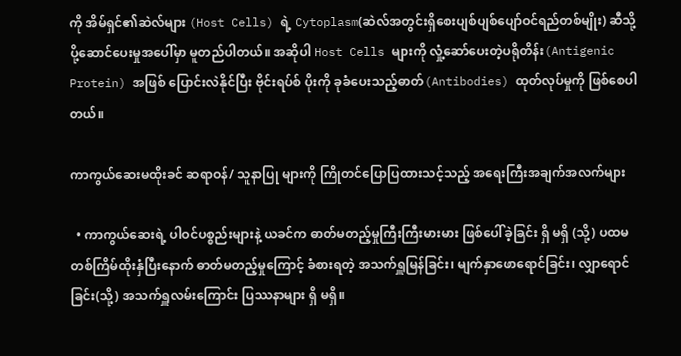ကို အိမ်ရှင်၏ဆဲလ်များ (Host Cells) ရဲ့ Cytoplasm(ဆဲလ်အတွင်းရှိစေးပျစ်ပျစ်ပျော်ဝင်ရည်တစ်မျိုး) ဆီသို့ ပို့ဆောင်ပေးမှုအပေါ်မှာ မူတည်ပါတယ်။ အဆိုပါ Host Cells များကို လှုံ့ဆော်ပေးတဲ့ပရိုတိန်း(Antigenic Protein) အဖြစ် ပြောင်းလဲနိုင်ပြီး ဗိုင်းရပ်စ် ပိုးကို ခုခံပေးသည့်ဓာတ်(Antibodies) ထုတ်လုပ်မှုကို ဖြစ်စေပါတယ်။

ကာကွယ်ဆေးမထိုးခင် ဆရာဝန်/ သူနာပြု များကို ကြိုတင်ပြောပြထားသင့်သည့် အရေးကြီးအချက်အလက်များ

  • ကာကွယ်ဆေးရဲ့ ပါဝင်ပစ္စည်းများနဲ့ ယခင်က ဓာတ်မတည့်မှုကြီးကြီးမားမား ဖြစ်ပေါ်ခဲ့ခြင်း ရှိ မရှိ (သို့) ပထမတစ်ကြိမ်ထိုးနှံပြီးနောက် ဓာတ်မတည့်မှုကြောင့် ခံစားရတဲ့ အသက်ရှူမြန်ခြင်း၊ မျက်နှာဖောရောင်ခြင်း၊ လျှာရောင်ခြင်း(သို့) အသက်ရှူလမ်းကြောင်း ပြဿနာများ ရှိ မရှိ။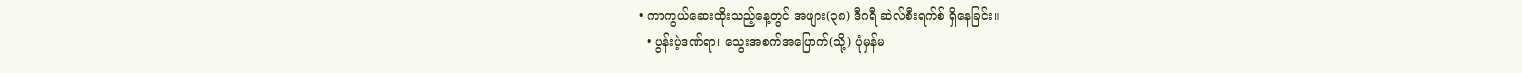• ကာကွယ်ဆေးထိုးသည့်နေ့တွင် အဖျား(၃၈) ဒီဂရီ ဆဲလ်စီးရက်စ် ရှိနေခြင်း။
  • ပွန်းပဲ့ဒဏ်ရာ၊ သွေးအစက်အပြောက်(သို့) ပုံမှန်မ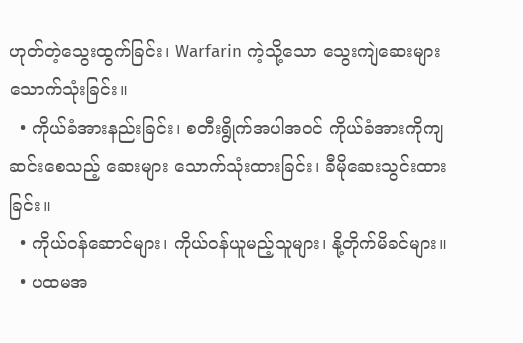ဟုတ်တဲ့သွေးထွက်ခြင်း၊ Warfarin ကဲ့သို့သော သွေးကျဲဆေးများ သောက်သုံးခြင်း။
  • ကိုယ်ခံအားနည်းခြင်း၊ စတီးရွိုက်အပါအဝင် ကိုယ်ခံအားကိုကျဆင်းစေသည့် ဆေးများ သောက်သုံးထားခြင်း၊ ခီမိုဆေးသွင်းထားခြင်း။
  • ကိုယ်ဝန်ဆောင်များ၊ ကိုယ်ဝန်ယူမည့်သူများ၊ နို့တိုက်မိခင်များ။
  • ပထမအ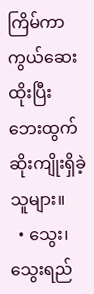ကြိမ်ကာကွယ်ဆေးထိုးပြီး ဘေးထွက်ဆိုးကျိုးရှိခဲ့သူများ။
  • သွေး၊ သွေးရည်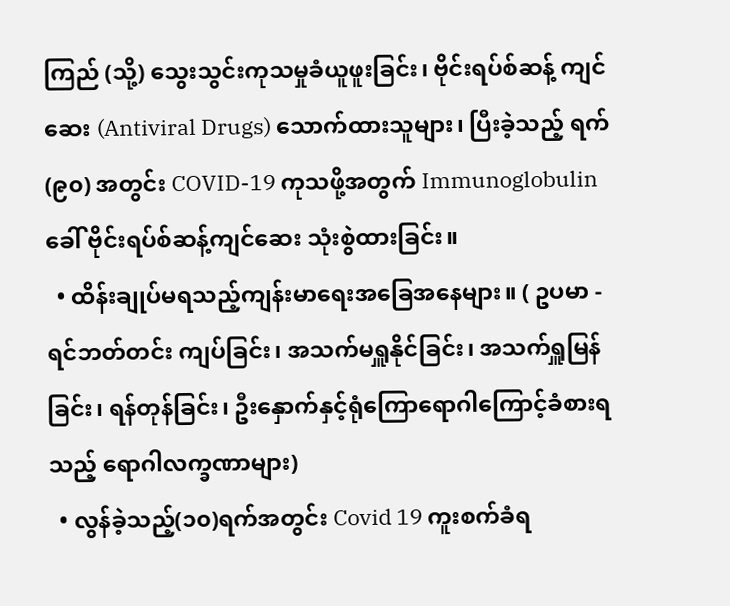ကြည် (သို့) သွေးသွင်းကုသမှုခံယူဖူးခြင်း၊ ဗိုင်းရပ်စ်ဆန့် ကျင်ဆေး (Antiviral Drugs) သောက်ထားသူများ၊ ပြီးခဲ့သည့် ရက်(၉၀) အတွင်း COVID-19 ကုသဖို့အတွက် Immunoglobulin ခေါ် ဗိုင်းရပ်စ်ဆန့်ကျင်ဆေး သုံးစွဲထားခြင်း။
  • ထိန်းချုပ်မရသည့်ကျန်းမာရေးအခြေအနေများ။ ( ဥပမာ - ရင်ဘတ်တင်း ကျပ်ခြင်း၊ အသက်မရှူနိုင်ခြင်း၊ အသက်ရှူမြန်ခြင်း၊ ရန်တုန်ခြင်း၊ ဦးနှောက်နှင့်ရုံကြောရောဂါကြောင့်ခံစားရသည့် ရောဂါလက္ခဏာများ)
  • လွန်ခဲ့သည့်(၁၀)ရက်အတွင်း Covid 19 ကူးစက်ခံရ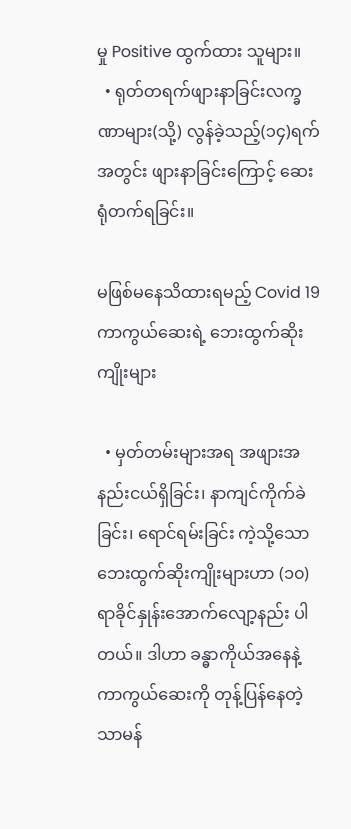မှု Positive ထွက်ထား သူများ။
  • ရုတ်တရက်ဖျားနာခြင်းလက္ခဏာများ(သို့) လွန်ခဲ့သည့်(၁၄)ရက်အတွင်း ဖျားနာခြင်းကြောင့် ဆေးရုံတက်ရခြင်း။

မဖြစ်မနေသိထားရမည့် Covid 19 ကာကွယ်ဆေးရဲ့ ဘေးထွက်ဆိုးကျိုးများ

  • မှတ်တမ်းများအရ အဖျားအနည်းငယ်ရှိခြင်း၊ နာကျင်ကိုက်ခဲခြင်း၊ ရောင်ရမ်းခြင်း ကဲ့သို့သော ဘေးထွက်ဆိုးကျိုးများဟာ (၁၀) ရာခိုင်နှုန်းအောက်လျော့နည်း ပါတယ်။ ဒါဟာ ခန္ဓာကိုယ်အနေနဲ့ ကာကွယ်ဆေးကို တုန့်ပြန်နေတဲ့ သာမန်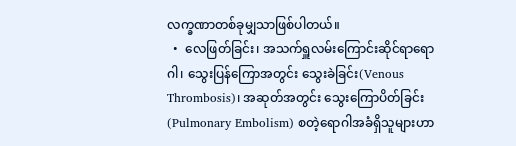လက္ခဏာတစ်ခုမျှသာဖြစ်ပါတယ်။
  •  လေဖြတ်ခြင်း၊ အသက်ရှူလမ်းကြောင်းဆိုင်ရာရောဂါ၊ သွေးပြန်ကြောအတွင်း သွေးခဲခြင်း(Venous Thrombosis)၊ အဆုတ်အတွင်း သွေးကြောပိတ်ခြင်း  (Pulmonary Embolism) စတဲ့ရောဂါအခံရှိသူများဟာ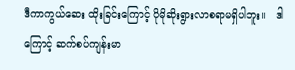ဒီကာကွယ်ဆေး ထိုးခြင်းကြောင့် ပိုမိုဆိုးရွားလာစရာမရှိပါဘူး။   ဒါကြောင့် ဆက်စပ်ကျန်းမာ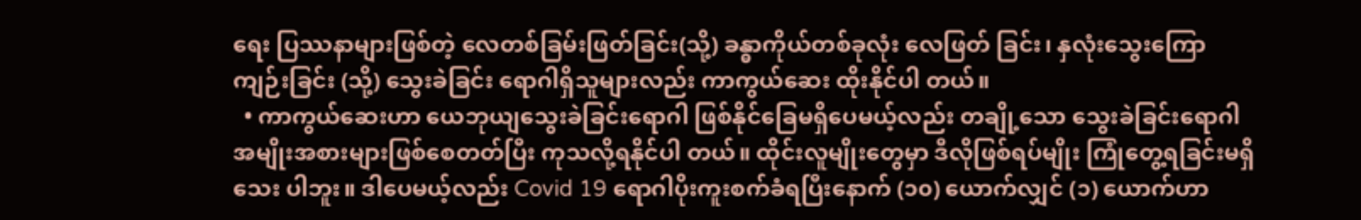ရေး ပြဿနာများဖြစ်တဲ့ လေတစ်ခြမ်းဖြတ်ခြင်း(သို့) ခန္ဓာကိုယ်တစ်ခုလုံး လေဖြတ် ခြင်း၊ နှလုံးသွေးကြော ကျဉ်းခြင်း (သို့) သွေးခဲခြင်း ရောဂါရှိသူများလည်း ကာကွယ်ဆေး ထိုးနိုင်ပါ တယ်။
  • ကာကွယ်ဆေးဟာ ယေဘုယျသွေးခဲခြင်းရောဂါ ဖြစ်နိုင်ခြေမရှိပေမယ့်လည်း တချို့သော သွေးခဲခြင်းရောဂါအမျိုးအစားများဖြစ်စေတတ်ပြီး ကုသလို့ရနိုင်ပါ တယ်။ ထိုင်းလူမျိုးတွေမှာ ဒီလိုဖြစ်ရပ်မျိုး ကြုံတွေ့ရခြင်းမရှိသေး ပါဘူး။ ဒါပေမယ့်လည်း Covid 19 ရောဂါပိုးကူးစက်ခံရပြီးနောက် (၁၀) ယောက်လျှင် (၁) ယောက်ဟာ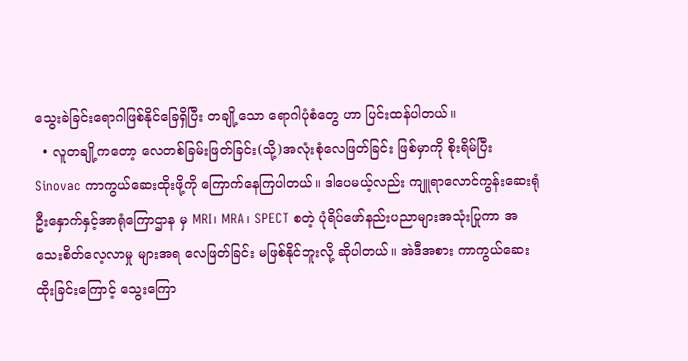သွေးခဲခြင်းရောဂါဖြစ်နိုင်ခြေရှိပြီး တချို့သော ရောဂါပုံစံတွေ ဟာ ပြင်းထန်ပါတယ်။
  • လူတချို့ကတော့ လေတစ်ခြမ်းဖြတ်ခြင်း(သို့)အလုံးစုံလေဖြတ်ခြင်း ဖြစ်မှာကို စိုးရိမ်ပြီး Sinovac ကာကွယ်ဆေးထိုးဖို့ကို ကြောက်နေကြပါတယ်။ ဒါပေမယ့်လည်း ကျူရာလောင်ကွန်းဆေးရုံ ဦးနှောက်နှင့်အာရုံကြောဌာန မှ MRI၊ MRA၊ SPECT စတဲ့ ပုံရိပ်ဖော်နည်းပညာများအသုံးပြုကာ အသေးစိတ်လေ့လာမှု များအရ လေဖြတ်ခြင်း မဖြစ်နိုင်ဘူးလို့ ဆိုပါတယ်။ အဲဒီအစား ကာကွယ်ဆေး ထိုးခြင်းကြောင့် သွေးကြော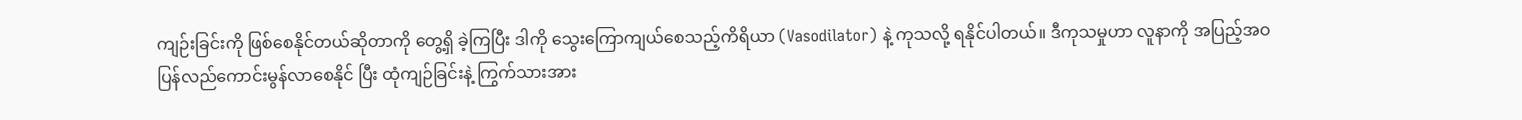ကျဉ်းခြင်းကို ဖြစ်စေနိုင်တယ်ဆိုတာကို တွေ့ရှိ ခဲ့ကြပြီး ဒါကို သွေးကြောကျယ်စေသည့်ကိရိယာ (Vasodilator) နဲ့ ကုသလို့ ရနိုင်ပါတယ်။ ဒီကုသမှုဟာ လူနာကို အပြည့်အဝပြန်လည်ကောင်းမွန်လာစေနိုင် ပြီး ထုံကျဉ်ခြင်းနဲ့ ကြွက်သားအား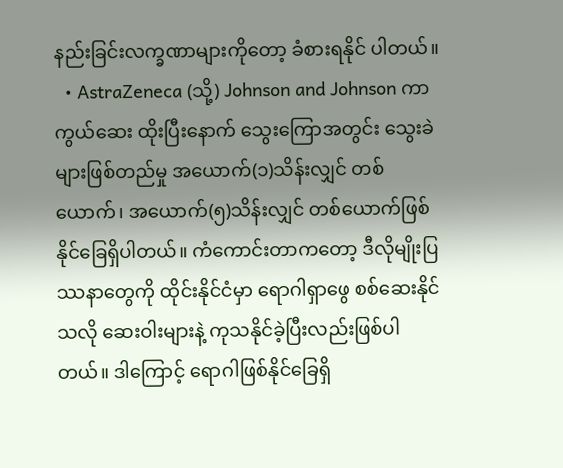နည်းခြင်းလက္ခဏာများကိုတော့ ခံစားရနိုင် ပါတယ်။
  • AstraZeneca (သို့) Johnson and Johnson ကာကွယ်ဆေး ထိုးပြီးနောက် သွေးကြောအတွင်း သွေးခဲများဖြစ်တည်မှု အယောက်(၁)သိန်းလျှင် တစ်ယောက်၊ အယောက်(၅)သိန်းလျှင် တစ်ယောက်ဖြစ်နိုင်ခြေရှိပါတယ်။ ကံကောင်းတာကတော့ ဒီလိုမျိုးပြဿနာတွေကို ထိုင်းနိုင်ငံမှာ ရောဂါရှာဖွေ စစ်ဆေးနိုင်သလို ဆေးဝါးများနဲ့ ကုသနိုင်ခဲ့ပြီးလည်းဖြစ်ပါတယ်။ ဒါကြောင့် ရောဂါဖြစ်နိုင်ခြေရှိ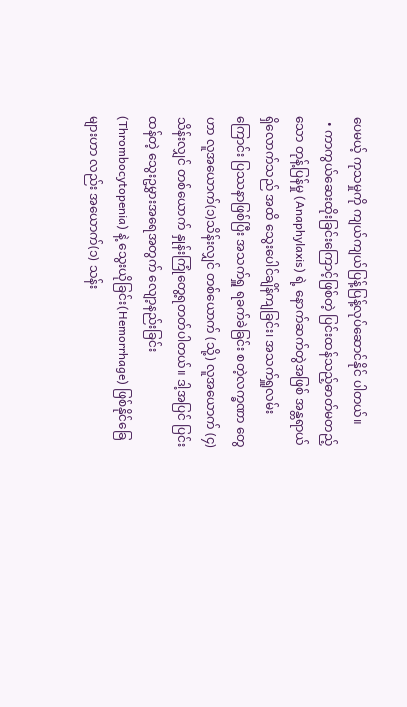ပေမယ့် ကုသမှုကို ကျယ်ကျယ်ပြန့်ပြန့်လုပ်ဆောင်နိုင် ပါတယ်။
  • ကာကွယ်ဆေးထိုးခြင်းကြောင့်ဖြစ်တဲ့ ပြင်းထန်သည့်ဓာတ်မတည့်သော တုန့်ပြန်မှု (Anaphylaxis) ရဲ့ နောက်ဆက်တွဲအဖြစ် အန္တရာယ်ရှိလောက်သည် အထိ သွေးပေါင်ချိန်ကျခြင်း၊ အသက်ရှူလမ်းကြောင်း ပြဿနာဖြစ်ပြီး အသက်ရှူ ရခက်ခဲခြင်း စတဲ့လက္ခဏာ တွေဟာ လူအယောက်(၁)သိန်းလျှင် တစ်ယောက် (သို့) လူအယောက် (၄) သိန်းလျှင် တစ်ယောက် နှုန်းကြုံတွေ့ရတတ်ပါတယ်။ ဒါ့အပြင် ပြင်းထန်တဲ့ သွေးဥမွှားအရေအတွက် လျော့နည်းခြင်း (Thrombocytopenia) နဲ့ သွေးယိုခြင်း(Hemorrhage) ဖြစ်နိုင်ခြေများဟာ လည်း အယောက်(၁) သန်း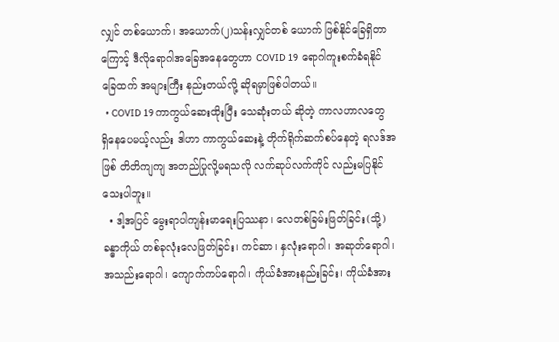လျှင် တစ်ယောက်၊ အယောက်(၂)သန်းလျှင်တစ် ယောက် ဖြစ်နိုင်ခြေရှိတာကြောင့် ဒီလိုရောဂါအခြေအနေတွေဟာ COVID 19  ရောဂါကူးစက်ခံရနိုင်ခြေထက် အများကြီး နည်းတယ်လို့ ဆိုရမှာဖြစ်ပါတယ်။
  • COVID 19 ကာကွယ်ဆေးထိုးပြီး သေဆုံးတယ် ဆိုတဲ့ ကာလဟာလတွေ ရှိနေပေမယ့်လည်း ဒါဟာ ကာကွယ်ဆေးနဲ့ တိုက်ရိုက်ဆက်စပ်နေတဲ့ ရလဒ်အဖြစ် တိတိကျကျ အတည်ပြုလို့မရသလို လက်ဆုပ်လက်ကိုင် လည်းမပြနိုင်သေးပါဘူး။
  • ဒါ့အပြင် မွေးရာပါကျန်းမာရေးပြဿနာ၊ လေတစ်ခြမ်းဖြတ်ခြင်း(သို့) ခန္ဓာကိုယ် တစ်ခုလုံးလေဖြတ်ခြင်း၊ ကင်ဆာ၊ နှလုံးရောဂါ၊ အဆုတ်ရောဂါ၊ အသည်းရောဂါ၊ ကျောက်ကပ်ရောဂါ၊ ကိုယ်ခံအားနည်းခြင်း၊ ကိုယ်ခံအား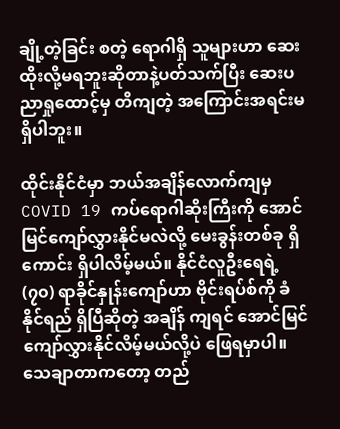ချို့တဲ့ခြင်း စတဲ့ ရောဂါရှိ သူများဟာ ဆေးထိုးလို့မရဘူးဆိုတာနဲ့ပတ်သက်ပြီး ဆေးပညာရှုထောင့်မှ တိကျတဲ့ အကြောင်းအရင်းမရှိပါဘူး။

ထိုင်းနိုင်ငံမှာ ဘယ်အချိန်လောက်ကျမှ COVID 19 ကပ်ရောဂါဆိုးကြီးကို အောင်မြင်ကျော်လွှားနိုင်မလဲလို့ မေးခွန်းတစ်ခု ရှိကောင်း ရှိပါလိမ့်မယ်။ နိုင်ငံလူဦးရေရဲ့ (၇၀) ရာခိုင်နှုန်းကျော်ဟာ ဗိုင်းရပ်စ်ကို ခံနိုင်ရည် ရှိပြီဆိုတဲ့ အချိန် ကျရင် အောင်မြင်ကျော်လွှားနိုင်လိမ့်မယ်လို့ပဲ ဖြေရမှာပါ။ သေချာတာကတော့ တည်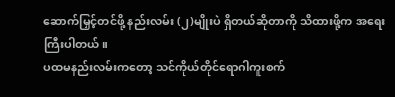ဆောက်မြှင့်တင်ဖို့ နည်းလမ်း (၂)မျိုးပဲ ရှိတယ်ဆိုတာကို သိထားဖို့က အရေးကြီးပါတယ်။
ပထမနည်းလမ်းကတော့ သင်ကိုယ်တိုင်ရောဂါကူးစက်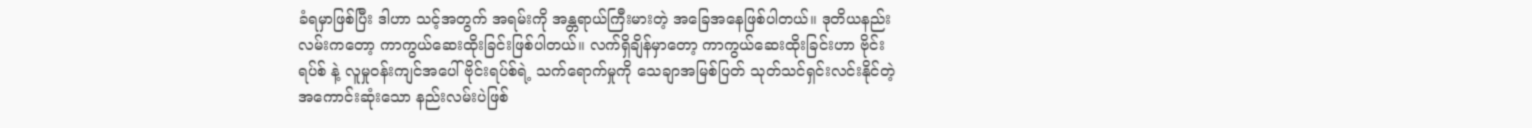ခံရမှာဖြစ်ပြီး ဒါဟာ သင့်အတွက် အရမ်းကို အန္တရာယ်ကြီးမားတဲ့ အခြေအနေဖြစ်ပါတယ်။ ဒုတိယနည်းလမ်းကတော့ ကာကွယ်ဆေးထိုးခြင်းဖြစ်ပါတယ်။ လက်ရှိချိန်မှာတော့ ကာကွယ်ဆေးထိုးခြင်းဟာ ဗိုင်းရပ်စ် နဲ့ လူမှုဝန်းကျင်အပေါ် ဗိုင်းရပ်စ်ရဲ့ သက်ရောက်မှုကို သေချာအမြစ်ပြတ် သုတ်သင်ရှင်းလင်းနိုင်တဲ့ အကောင်းဆုံးသော နည်းလမ်းပဲဖြစ်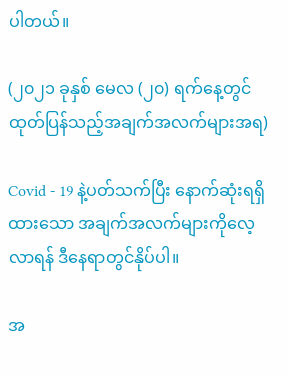ပါတယ်။

(၂၀၂၁ ခုနှစ် မေလ (၂၀) ရက်နေ့တွင်ထုတ်ပြန်သည့်အချက်အလက်များအရ)

Covid - 19 နဲ့ပတ်သက်ပြီး နောက်ဆုံးရရှိထားသော အချက်အလက်များကိုလေ့လာရန် ဒီနေရာတွင်နိုပ်ပါ။

အ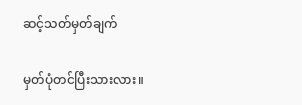ဆင့်သတ်မှတ်ချက်

မှတ်ပုံတင်ပြီးသားလား။